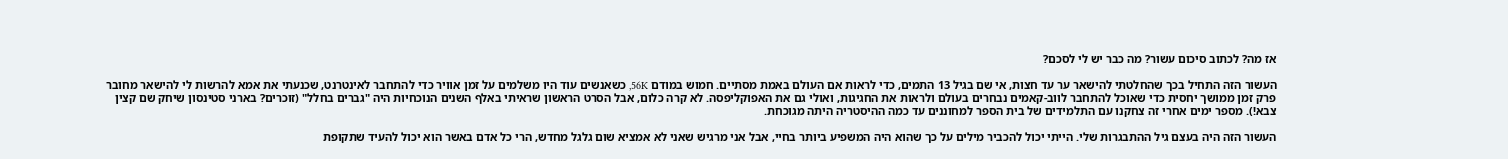אז מה? לכתוב סיכום עשור? מה כבר יש לי לסכם?

העשור הזה התחיל בכך שהחלטתי להישאר ער עד חצות, אי שם בגיל 13 התמים, כדי לראות אם העולם באמת מסתיים. חמוש במודם 56K, כשאנשים עוד היו משלמים על זמן אוויר כדי להתחבר לאינטרנט, שכנעתי את אמא להרשות לי להישאר מחובר פרק זמן ממושך יחסית כדי שאוכל להתחבר לווב-קאמים נבחרים בעולם ולראות את החגיגות, ואולי גם את האפוקליפסה. לא קרה כלום, אבל הסרט הראשון שראיתי באלף השנים הנוכחיות היה "גברים בחלל" (זוכרים? בארני סטינסון שיחק שם קצין צבא!). מספר ימים אחרי זה צחקנו עם התלמידים של בית הספר למחוננים עד כמה ההיסטריה היתה מגוכחת.

העשור הזה היה בעצם גיל ההתבגרות שלי. הייתי יכול להכביר מילים על כך שהוא היה המשפיע ביותר בחיי, אבל אני מרגיש שאני לא אמציא שום גלגל מחדש, הרי כל אדם באשר הוא יכול להעיד שתקופת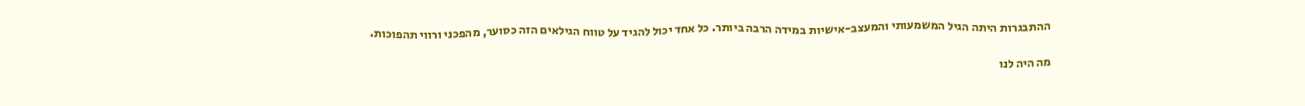ההתבגרות היתה הגיל המשמעותי והמעצב-אישיות במידה הרבה ביותר. כל אחד יכול להגיד על טווח הגילאים הזה כסוער, מהפכני ורווי תהפוכות.

מה היה לנו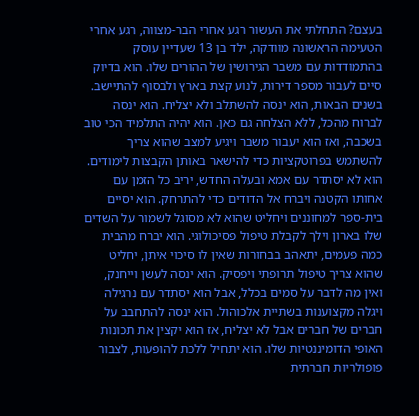בעצם? התחלתי את העשור רגע אחרי הבר-מצווה, רגע אחרי הטעימה הראשונה מוודקה, ילד בן 13 שעדיין עוסק בהתמודדות עם משבר הגירושין של ההורים שלו. הוא בדיוק סיים לעבור מספר דירות, לנוע קצת בארץ ולבסוף להתיישב. בשנים הבאות, הוא ינסה להשתלב ולא יצליח. הוא ינסה לברוח מהכל, ללא הצלחה גם כאן. הוא יהיה התלמיד הכי טוב בשכבה, ואז הוא יעבור משבר ויגיע למצב שהוא צריך להשתמש בפרוטקציות כדי להישאר באותן הקבצות לימודים.  הוא לא יסתדר עם אמא ובעלה החדש, יריב כל הזמן עם אחותו הקטנה ויברח אל הדודים כדי להתרחק. הוא יסיים בית-ספר למחוננים ויחליט שהוא לא מסוגל לשמור על השדים שלו בארון וילך לקבלת טיפול פסיכולוגי. הוא יברח מהבית כמה פעמים, יתאהב בבחורות שאין לו סיכוי איתן, יחליט שהוא צריך טיפול תרופתי ויפסיק. הוא ינסה לעשן וייחנק, ואין מה לדבר על סמים בכלל, אבל הוא יסתדר עם נרגילה ויגלה מקצוענות בשתיית אלכוהול. הוא ינסה להתחבב על חברים של חברים אבל לא יצליח, אז הוא יקצין את תכונות האופי הדומיננטיות שלו. הוא יתחיל ללכת להופעות, לצבור פופולריות חברתית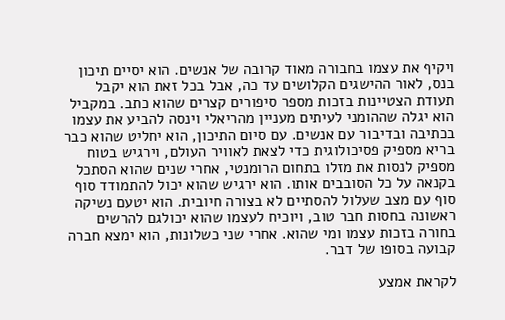ויקיף את עצמו בחבורה מאוד קרובה של אנשים. הוא יסיים תיכון בנס, לאור ההישגים הקלושים עד כה, אבל בכל זאת הוא יקבל תעודת הצטיינות בזכות מספר סיפורים קצרים שהוא כתב. במקביל הוא יגלה שההומני לעיתים מעניין מהריאלי וינסה להביע את עצמו בכתיבה ובדיבור עם אנשים. עם סיום התיכון, הוא יחליט שהוא כבר בריא מספיק פסיכולוגית כדי לצאת לאוויר העולם, וירגיש בטוח מספיק לנסות את מזלו בתחום הרומנטי, אחרי שנים שהוא הסתכל בקנאה על כל הסובבים אותו. הוא ירגיש שהוא יכול להתמודד סוף סוף עם מצב שעלול להסתיים לא בצורה חיובית. הוא יטעם נשיקה ראשונה בחסות חבר טוב, ויוכיח לעצמו שהוא יכולגם להרשים בחורה בזכות עצמו ומי שהוא. אחרי שני כשלונות, הוא ימצא חברה קבועה בסופו של דבר.

לקראת אמצע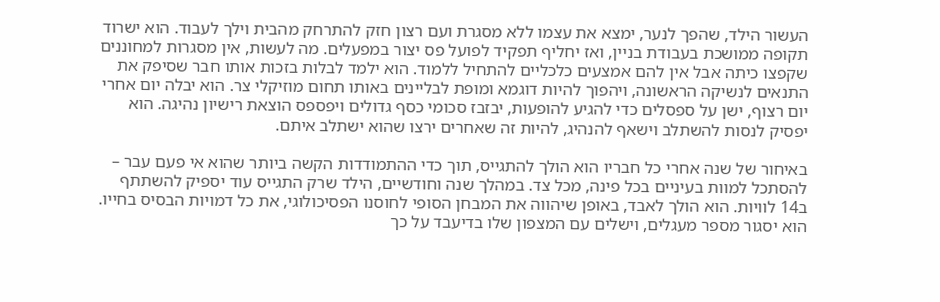העשור הילד, שהפך לנער, ימצא את עצמו ללא מסגרת ועם רצון חזק להתרחק מהבית וילך לעבוד. הוא ישרוד תקופה ממושכת בעבודת בניין, ואז יחליף תפקיד לפועל פס יצור במפעלים. מה לעשות, אין מסגרות למחוננים שקפצו כיתה אבל אין להם אמצעים כלכליים להתחיל ללמוד. הוא ילמד לבלות בזכות אותו חבר שסיפק את התנאים לנשיקה הראשונה, ויהפוך להיות דוגמא ומופת לבליינים באותו תחום מוזיקלי צר. הוא יבלה יום אחרי יום רצוף, ישן על ספסלים כדי להגיע להופעות, יבזבז סכומי כסף גדולים ויפספס הוצאת רישיון נהיגה. הוא יפסיק לנסות להשתלב וישאף להנהיג, להיות זה שאחרים ירצו שהוא ישתלב איתם.

באיחור של שנה אחרי כל חבריו הוא הולך להתגייס, תוך כדי ההתמודדות הקשה ביותר שהוא אי פעם עבר – להסתכל למוות בעיניים בכל פינה, מכל צד. במהלך שנה וחודשיים, הילד שרק התגייס עוד יספיק להשתתף ב14 לוויות. הוא הולך לאבד, באופן שיהווה את המבחן הסופי לחוסנו הפסיכולוגי, את כל דמויות הבסיס בחייו. הוא יסגור מספר מעגלים, וישלים עם המצפון שלו בדיעבד על כך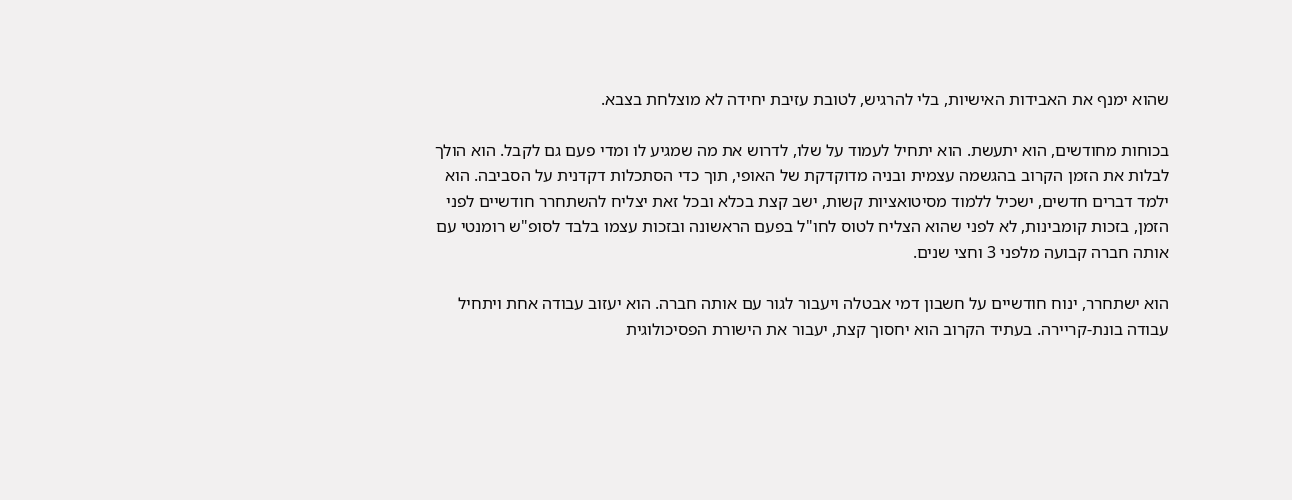שהוא ימנף את האבידות האישיות, בלי להרגיש, לטובת עזיבת יחידה לא מוצלחת בצבא.

בכוחות מחודשים, הוא יתעשת. הוא יתחיל לעמוד על שלו, לדרוש את מה שמגיע לו ומדי פעם גם לקבל. הוא הולך לבלות את הזמן הקרוב בהגשמה עצמית ובניה מדוקדקת של האופי, תוך כדי הסתכלות דקדנית על הסביבה. הוא ילמד דברים חדשים, ישכיל ללמוד מסיטואציות קשות, ישב קצת בכלא ובכל זאת יצליח להשתחרר חודשיים לפני הזמן, בזכות קומבינות, לא לפני שהוא הצליח לטוס לחו"ל בפעם הראשונה ובזכות עצמו בלבד לסופ"ש רומנטי עם אותה חברה קבועה מלפני 3 וחצי שנים.

הוא ישתחרר, ינוח חודשיים על חשבון דמי אבטלה ויעבור לגור עם אותה חברה. הוא יעזוב עבודה אחת ויתחיל עבודה בונת-קריירה. בעתיד הקרוב הוא יחסוך קצת, יעבור את הישורת הפסיכולוגית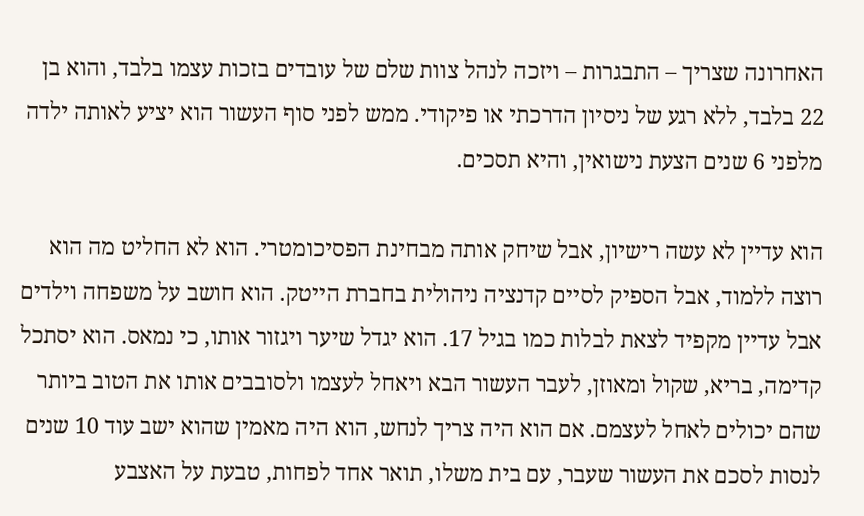האחרונה שצריך – התבגרות – ויזכה לנהל צוות שלם של עובדים בזכות עצמו בלבד, והוא בן 22 בלבד, ללא רגע של ניסיון הדרכתי או פיקודי. ממש לפני סוף העשור הוא יציע לאותה ילדה מלפני 6 שנים הצעת נישואין, והיא תסכים.

הוא עדיין לא עשה רישיון, אבל שיחק אותה מבחינת הפסיכומטרי. הוא לא החליט מה הוא רוצה ללמוד, אבל הספיק לסיים קדנציה ניהולית בחברת הייטק. הוא חושב על משפחה וילדים אבל עדיין מקפיד לצאת לבלות כמו בגיל 17. הוא יגדל שיער ויגזור אותו, כי נמאס. הוא יסתכל קדימה, בריא, שקול ומאוזן, לעבר העשור הבא ויאחל לעצמו ולסובבים אותו את הטוב ביותר שהם יכולים לאחל לעצמם. אם הוא היה צריך לנחש, הוא היה מאמין שהוא ישב עוד 10 שנים לנסות לסכם את העשור שעבר, עם בית משלו, תואר אחד לפחות, טבעת על האצבע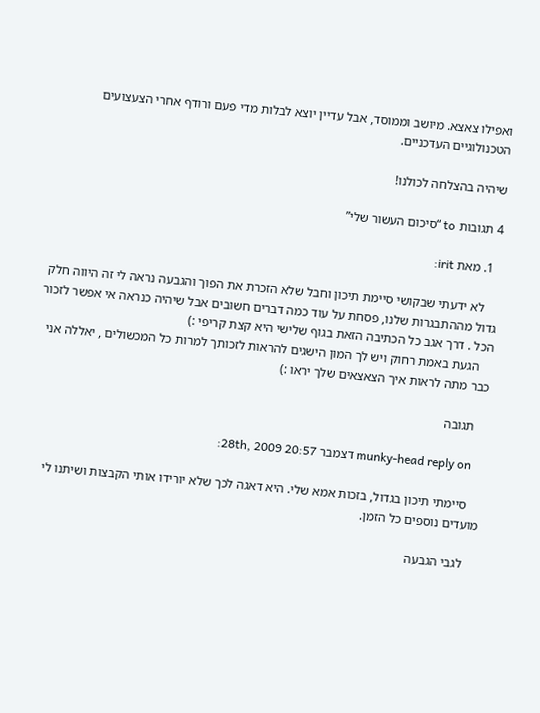ואפילו צאצא. מיושב וממוסד, אבל עדיין יוצא לבלות מדי פעם ורודף אחרי הצעצועים הטכנולוגיים העדכניים.

שיהיה בהצלחה לכולנו!

4 תגובות to “סיכום העשור שלי”

  1. מאת irit:

    לא ידעתי שבקושי סיימת תיכון וחבל שלא הזכרת את הפוך והגבעה נראה לי זה היווה חלק גדול מההתבגרות שלנו, פסחת על עוד כמה דברים חשובים אבל שיהיה כנראה אי אפשר לזכור הכל . דרך אגב כל הכתיבה הזאת בגוף שלישי היא קצת קריפי :)
    הגעת באמת רחוק ויש לך המון הישגים להראות לזכותך למרות כל המכשולים , יאללה אני כבר מתה לראות איך הצאצאים שלך יראו :)

    תגובה

    munky-head reply on דצמבר 28th, 2009 20:57:

    סיימתי תיכון בגדול, בזכות אמא שלי. היא דאגה לכך שלא יורידו אותי הקבצות ושיתנו לי מועדים נוספים כל הזמן.

    לגבי הגבעה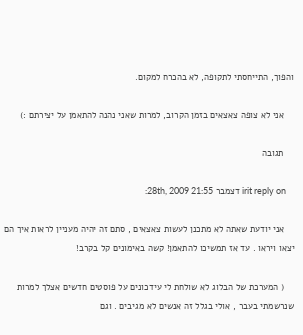והפוך, התייחסתי לתקופה, לא בהכרח למקום.

    אני לא צופה צאצאים בזמן הקרוב, למרות שאני נהנה להתאמן על יצירתם :)

    תגובה

    irit reply on דצמבר 28th, 2009 21:55:

    אני יודעת שאתה לא מתכנן לעשות צאצאים , סתם זה יהיה מעניין לראות איך הם יצאו ויראו . עד אז תמשיכו להתאמן! קשה באימונים קל בקרב!

    ( המערכת של הבלוג לא שולחת לי עידכונים על פוסטים חדשים אצלך למרות שנרשמתי בעבר , אולי בגלל זה אנשים לא מגיבים . וגם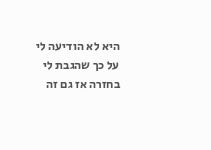היא לא הודיעה לי על כך שהגבת לי בחזרה אז גם זה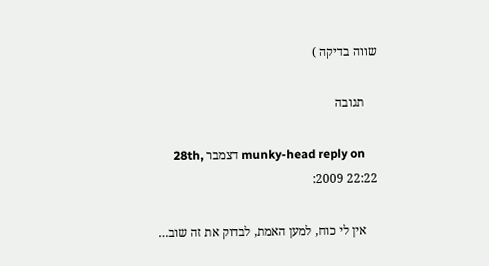שווה בדיקה )

    תגובה

    munky-head reply on דצמבר 28th, 2009 22:22:

    אין לי כוח, למען האמת, לבדוק את זה שוב…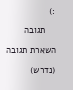:)

    תגובה

השארת תגובה

(נדרש)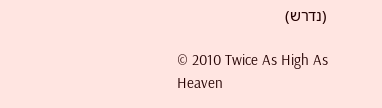(נדרש)

© 2010 Twice As High As Heaven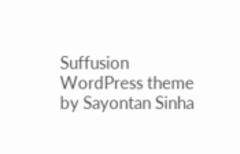Suffusion WordPress theme by Sayontan Sinha